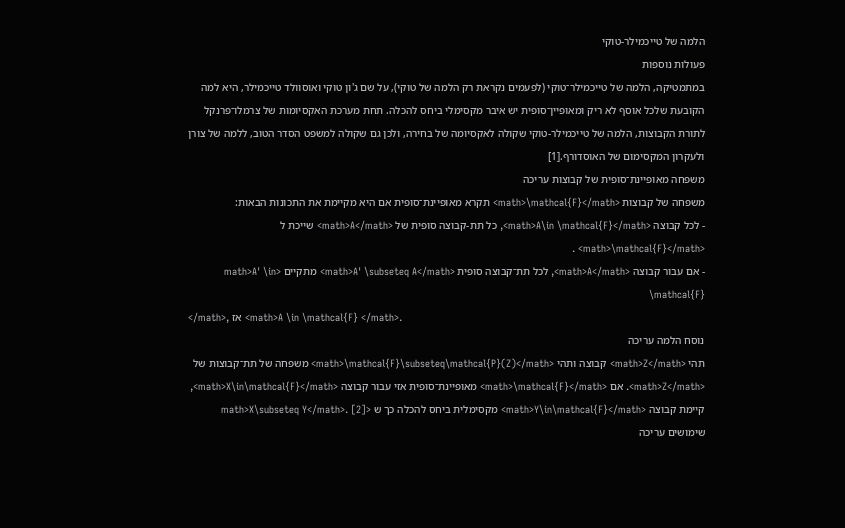הלמה של טייכמילר-טוקי
פעולות נוספות
במתמטיקה, הלמה של טייכמילר־טוקי (לפעמים נקראת רק הלמה של טוקי), על שם ג'ון טוקי ואוסוולד טייכמילר, היא למה הקובעת שלכל אוסף לא ריק ומאופיין־סופית יש איבר מקסימלי ביחס להכלה. תחת מערכת האקסיומות של צרמלו־פרנקל לתורת הקבוצות, הלמה של טייכמילר-טוקי שקולה לאקסיומה של בחירה, ולכן גם שקולה למשפט הסדר הטוב, ללמה של צורן ולעקרון המקסימום של האוסדורף.[1]
משפחה מאופיינת־סופית של קבוצות עריכה
משפחה של קבוצות <math>\mathcal{F}</math> תקרא מאופיינת־סופית אם היא מקיימת את התכונות הבאות:
- לכל קבוצה <math>A\in \mathcal{F}</math>, כל תת-קבוצה סופית של <math>A</math> שייכת ל <math>\mathcal{F}</math> .
- אם עבור קבוצה <math>A</math>, לכל תת־קבוצה סופית <math>A' \subseteq A</math> מתקיים <math>A' \in \mathcal{F}
</math>, אז <math>A \in \mathcal{F} </math>.
נוסח הלמה עריכה
תהי <math>Z</math> קבוצה ותהי <math>\mathcal{F}\subseteq\mathcal{P}(Z)</math> משפחה של תת־קבוצות של <math>Z</math>. אם <math>\mathcal{F}</math> מאופיינת־סופית אזי עבור קבוצה <math>X\in\mathcal{F}</math>, קיימת קבוצה <math>Y\in\mathcal{F}</math> מקסימלית ביחס להכלה כך ש <math>X\subseteq Y</math>. [2]
שימושים עריכה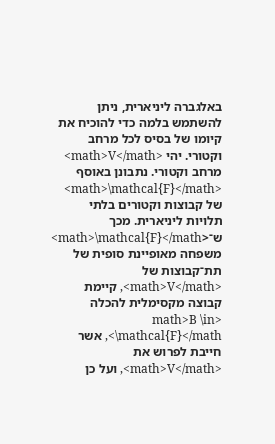באלגברה ליניארית, ניתן להשתמש בלמה כדי להוכיח את קיומו של בסיס לכל מרחב וקטורי. יהי <math>V</math> מרחב וקטורי. נתבונן באוסף <math>\mathcal{F}</math> של קבוצות וקטורים בלתי תלויות ליניארית. מכך ש־<math>\mathcal{F}</math> משפחה מאופיינת סופית של תת־קבוצות של <math>V</math>, קיימת קבוצה מקסימלית להכלה <math>B \in \mathcal{F}</math>, אשר חייבת לפרוש את <math>V</math>, ועל כן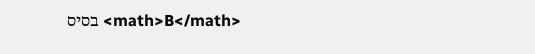<math>B</math> בסיס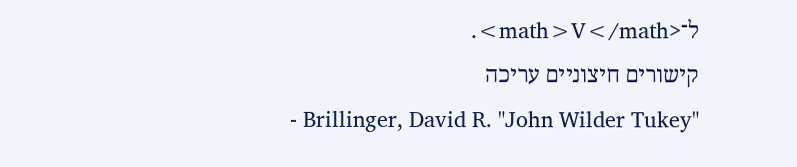ל־<math>V</math>.
קישורים חיצוניים עריכה
- Brillinger, David R. "John Wilder Tukey"